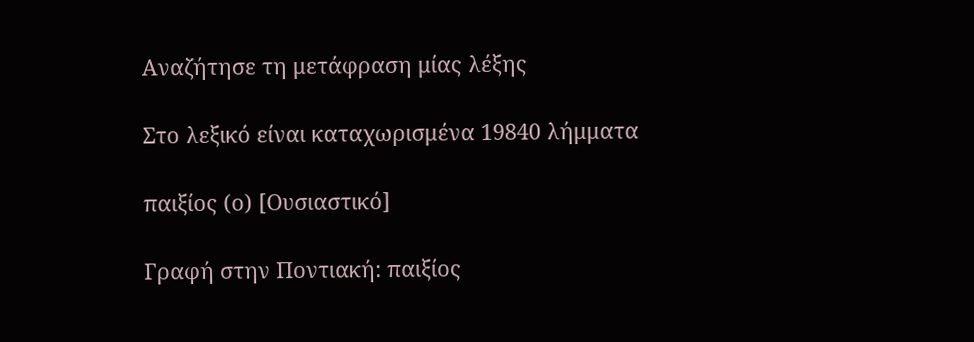Αναζήτησε τη μετάφραση μίας λέξης

Στο λεξικό είναι καταχωρισμένα 19840 λήμματα

παιξίος (ο) [Ουσιαστικό]

Γραφή στην Ποντιακή: παιξίος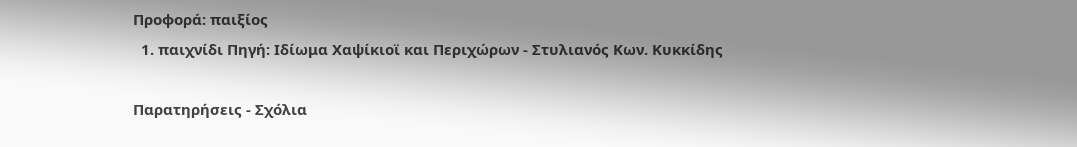Προφορά: παιξίος
  1. παιχνίδι Πηγή: Ιδίωμα Χαψίκιοϊ και Περιχώρων - Στυλιανός Κων. Κυκκίδης

Παρατηρήσεις - Σχόλια